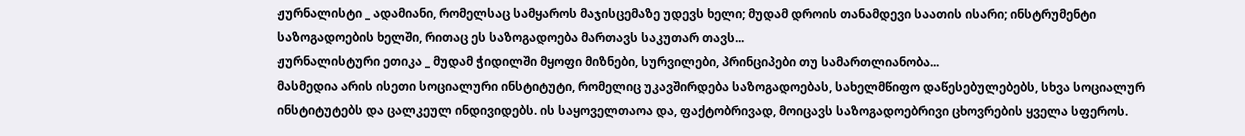ჟურნალისტი _ ადამიანი, რომელსაც სამყაროს მაჯისცემაზე უდევს ხელი; მუდამ დროის თანამდევი საათის ისარი; ინსტრუმენტი საზოგადოების ხელში, რითაც ეს საზოგადოება მართავს საკუთარ თავს...
ჟურნალისტური ეთიკა _ მუდამ ჭიდილში მყოფი მიზნები, სურვილები, პრინციპები თუ სამართლიანობა...
მასმედია არის ისეთი სოციალური ინსტიტუტი, რომელიც უკავშირდება საზოგადოებას, სახელმწიფო დაწესებულებებს, სხვა სოციალურ ინსტიტუტებს და ცალკეულ ინდივიდებს. ის საყოველთაოა და, ფაქტობრივად, მოიცავს საზოგადოებრივი ცხოვრების ყველა სფეროს.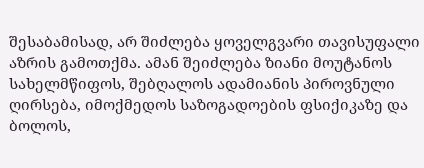შესაბამისად, არ შიძლება ყოველგვარი თავისუფალი აზრის გამოთქმა. ამან შეიძლება ზიანი მოუტანოს სახელმწიფოს, შებღალოს ადამიანის პიროვნული ღირსება, იმოქმედოს საზოგადოების ფსიქიკაზე და ბოლოს,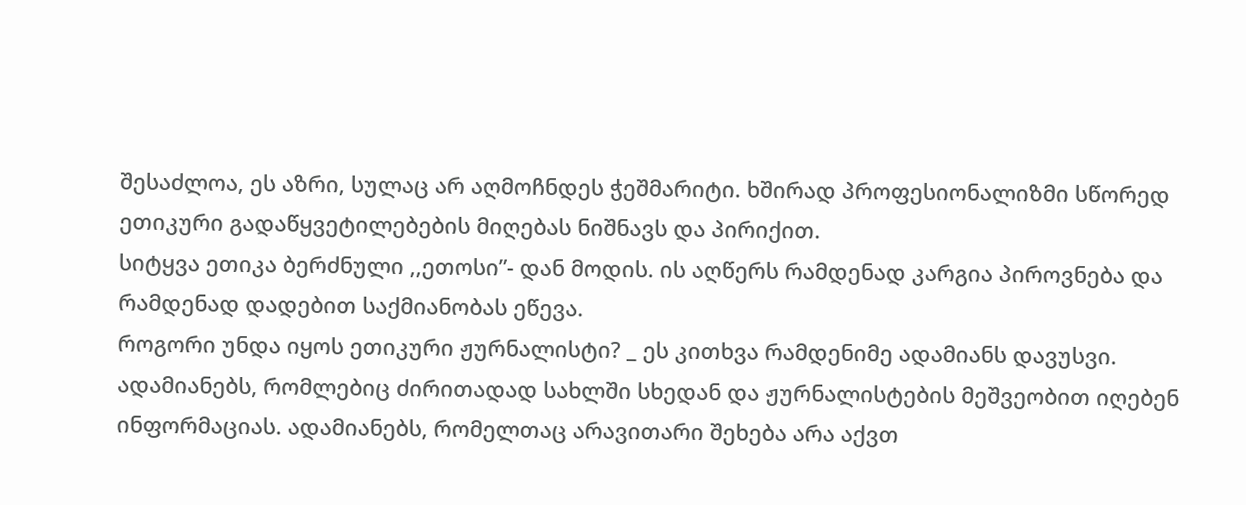შესაძლოა, ეს აზრი, სულაც არ აღმოჩნდეს ჭეშმარიტი. ხშირად პროფესიონალიზმი სწორედ ეთიკური გადაწყვეტილებების მიღებას ნიშნავს და პირიქით.
სიტყვა ეთიკა ბერძნული ,,ეთოსი”- დან მოდის. ის აღწერს რამდენად კარგია პიროვნება და რამდენად დადებით საქმიანობას ეწევა.
როგორი უნდა იყოს ეთიკური ჟურნალისტი? _ ეს კითხვა რამდენიმე ადამიანს დავუსვი. ადამიანებს, რომლებიც ძირითადად სახლში სხედან და ჟურნალისტების მეშვეობით იღებენ ინფორმაციას. ადამიანებს, რომელთაც არავითარი შეხება არა აქვთ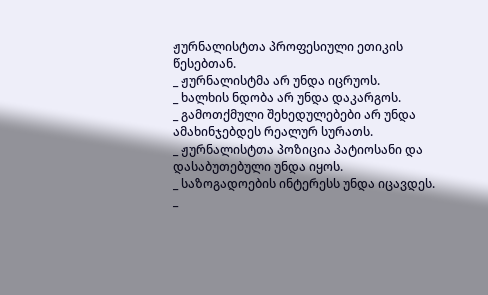ჟურნალისტთა პროფესიული ეთიკის წესებთან.
_ ჟურნალისტმა არ უნდა იცრუოს.
_ ხალხის ნდობა არ უნდა დაკარგოს.
_ გამოთქმული შეხედულებები არ უნდა ამახინჯებდეს რეალურ სურათს.
_ ჟურნალისტთა პოზიცია პატიოსანი და დასაბუთებული უნდა იყოს.
_ საზოგადოების ინტერესს უნდა იცავდეს.
_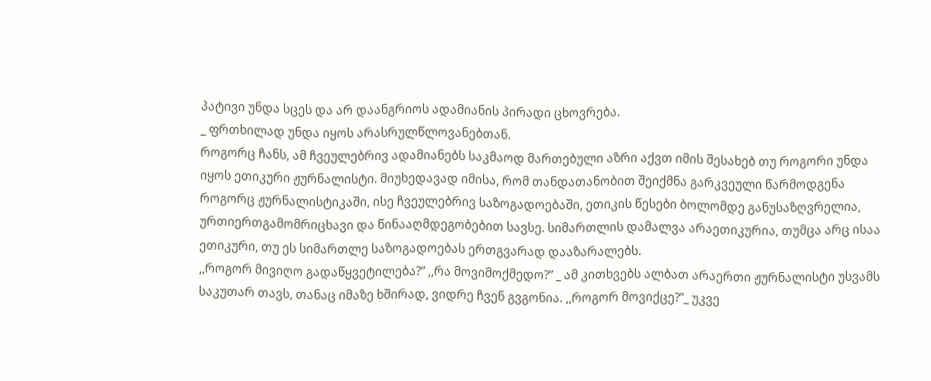პატივი უნდა სცეს და არ დაანგრიოს ადამიანის პირადი ცხოვრება.
_ ფრთხილად უნდა იყოს არასრულწლოვანებთან.
როგორც ჩანს, ამ ჩვეულებრივ ადამიანებს საკმაოდ მართებული აზრი აქვთ იმის შესახებ თუ როგორი უნდა იყოს ეთიკური ჟურნალისტი. მიუხედავად იმისა, რომ თანდათანობით შეიქმნა გარკვეული წარმოდგენა როგორც ჟურნალისტიკაში, ისე ჩვეულებრივ საზოგადოებაში, ეთიკის წესები ბოლომდე განუსაზღვრელია, ურთიერთგამომრიცხავი და წინააღმდეგობებით სავსე. სიმართლის დამალვა არაეთიკურია, თუმცა არც ისაა ეთიკური, თუ ეს სიმართლე საზოგადოებას ერთგვარად დააზარალებს.
,,როგორ მივიღო გადაწყვეტილება?” ,,რა მოვიმოქმედო?” _ ამ კითხვებს ალბათ არაერთი ჟურნალისტი უსვამს საკუთარ თავს, თანაც იმაზე ხშირად, ვიდრე ჩვენ გვგონია. ,,როგორ მოვიქცე?”_ უკვე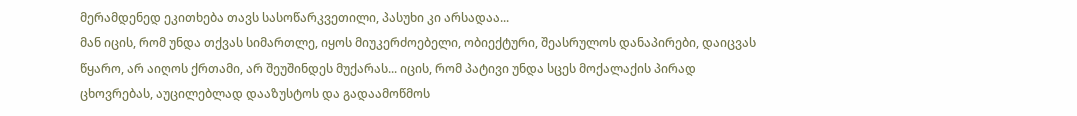მერამდენედ ეკითხება თავს სასოწარკვეთილი, პასუხი კი არსადაა...
მან იცის, რომ უნდა თქვას სიმართლე, იყოს მიუკერძოებელი, ობიექტური, შეასრულოს დანაპირები, დაიცვას წყარო, არ აიღოს ქრთამი, არ შეუშინდეს მუქარას... იცის, რომ პატივი უნდა სცეს მოქალაქის პირად ცხოვრებას, აუცილებლად დააზუსტოს და გადაამოწმოს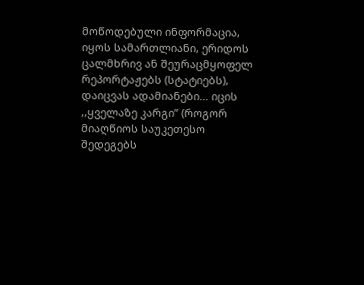მოწოდებული ინფორმაცია, იყოს სამართლიანი, ერიდოს ცალმხრივ ან შეურაცმყოფელ რეპორტაჟებს (სტატიებს), დაიცვას ადამიანები... იცის ,,ყველაზე კარგი” (როგორ მიაღწიოს საუკეთესო შედეგებს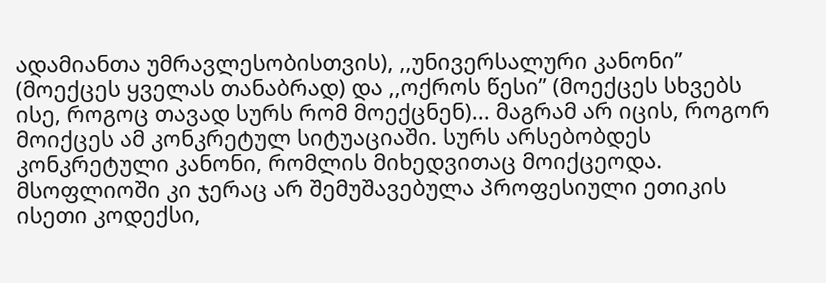ადამიანთა უმრავლესობისთვის), ,,უნივერსალური კანონი” (მოექცეს ყველას თანაბრად) და ,,ოქროს წესი” (მოექცეს სხვებს ისე, როგოც თავად სურს რომ მოექცნენ)... მაგრამ არ იცის, როგორ მოიქცეს ამ კონკრეტულ სიტუაციაში. სურს არსებობდეს კონკრეტული კანონი, რომლის მიხედვითაც მოიქცეოდა. მსოფლიოში კი ჯერაც არ შემუშავებულა პროფესიული ეთიკის ისეთი კოდექსი,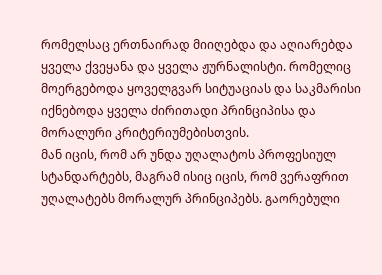რომელსაც ერთნაირად მიიღებდა და აღიარებდა ყველა ქვეყანა და ყველა ჟურნალისტი. რომელიც მოერგებოდა ყოველგვარ სიტუაციას და საკმარისი იქნებოდა ყველა ძირითადი პრინციპისა და მორალური კრიტერიუმებისთვის.
მან იცის, რომ არ უნდა უღალატოს პროფესიულ სტანდარტებს, მაგრამ ისიც იცის, რომ ვერაფრით უღალატებს მორალურ პრინციპებს. გაორებული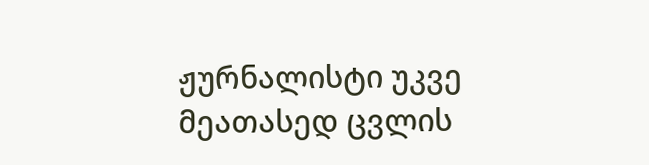ჟურნალისტი უკვე მეათასედ ცვლის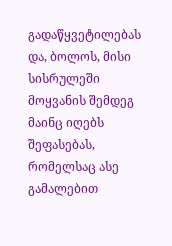გადაწყვეტილებას და, ბოლოს, მისი სისრულეში მოყვანის შემდეგ მაინც იღებს შეფასებას, რომელსაც ასე გამალებით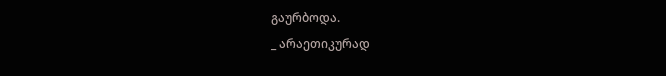გაურბოდა.
_ არაეთიკურად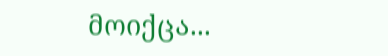მოიქცა...